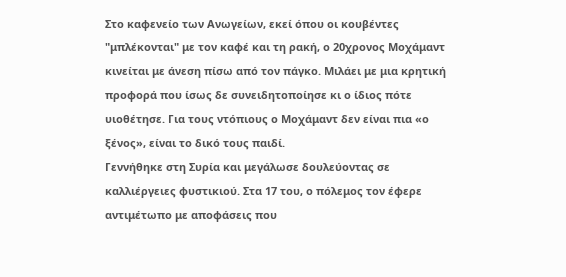Στο καφενείο των Ανωγείων, εκεί όπου οι κουβέντες "μπλέκονται" με τον καφέ και τη ρακή, ο 20χρονος Μοχάμαντ κινείται με άνεση πίσω από τον πάγκο. Μιλάει με μια κρητική προφορά που ίσως δε συνειδητοποίησε κι ο ίδιος πότε υιοθέτησε. Για τους ντόπιους ο Μοχάμαντ δεν είναι πια «ο ξένος», είναι το δικό τους παιδί.
Γεννήθηκε στη Συρία και μεγάλωσε δουλεύοντας σε καλλιέργειες φυστικιού. Στα 17 του, ο πόλεμος τον έφερε αντιμέτωπο με αποφάσεις που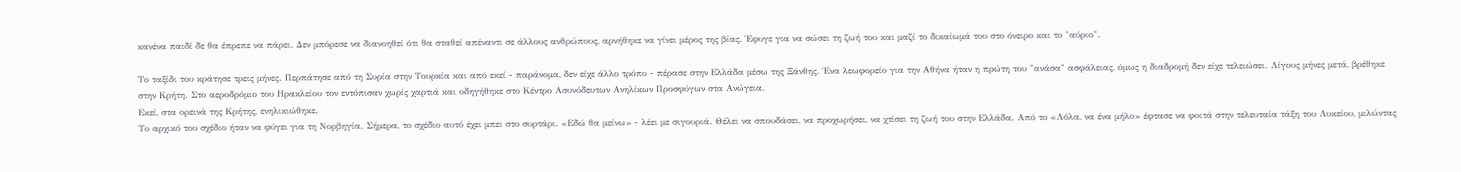κανένα παιδί δε θα έπρεπε να πάρει. Δεν μπόρεσε να διανοηθεί ότι θα σταθεί απέναντι σε άλλους ανθρώπους, αρνήθηκε να γίνει μέρος της βίας. Έφυγε για να σώσει τη ζωή του και μαζί το δικαίωμά του στο όνειρο και το "αύριο".

Το ταξίδι του κράτησε τρεις μήνες. Περπάτησε από τη Συρία στην Τουρκία και από εκεί - παράνομα, δεν είχε άλλο τρόπο - πέρασε στην Ελλάδα μέσω της Ξάνθης. Ένα λεωφορείο για την Αθήνα ήταν η πρώτη του "ανάσα" ασφάλειας, όμως η διαδρομή δεν είχε τελειώσει. Λίγους μήνες μετά, βρέθηκε στην Κρήτη. Στο αεροδρόμιο του Ηρακλείου τον εντόπισαν χωρίς χαρτιά και οδηγήθηκε στο Κέντρο Ασυνόδευτων Ανηλίκων Προσφύγων στα Ανώγεια.
Εκεί, στα ορεινά της Κρήτης, ενηλικιώθηκε.
Το αρχικό του σχέδιο ήταν να φύγει για τη Νορβηγία. Σήμερα, το σχέδιο αυτό έχει μπει στο συρτάρι. «Εδώ θα μείνω» - λέει με σιγουριά. Θέλει να σπουδάσει, να προχωρήσει, να χτίσει τη ζωή του στην Ελλάδα. Από το «Λόλα, να ένα μήλο» έφτασε να φοιτά στην τελευταία τάξη του Λυκείου, μιλώντας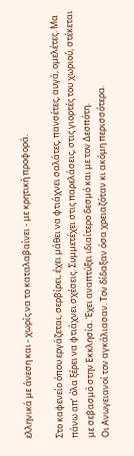ελληνικά με άνεση και - χωρίς να το καταλαβαίνει - με κρητική προφορά.

Στο καφενείο όπου εργάζεται, σερβίρει, έχει μάθει να φτιάχνει σαλάτες, πανσέτες, αυγά, ομελέτες. Μα πάνω απ’ όλα ξέρει να φτιάχνει σχέσεις. Συμμετέχει στις παρελάσεις, στις γιορτές του χωριού, στέκεται με σεβασμό στην Εκκλησία. Έχει αναπτύξει ιδιαίτερο δεσμό και με τον Δεσπότη.
Οι Ανωγειανοί τον αγκάλιασαν. Τον δίδαξαν όσα χρειαζόταν κι ακόμη περισσότερα.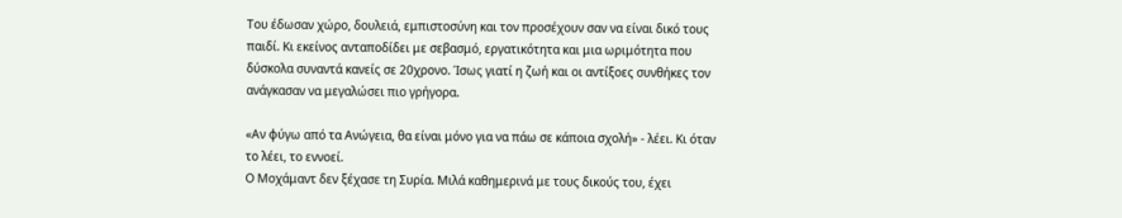Του έδωσαν χώρο, δουλειά, εμπιστοσύνη και τον προσέχουν σαν να είναι δικό τους παιδί. Κι εκείνος ανταποδίδει με σεβασμό, εργατικότητα και μια ωριμότητα που δύσκολα συναντά κανείς σε 20χρονο. Ίσως γιατί η ζωή και οι αντίξοες συνθήκες τον ανάγκασαν να μεγαλώσει πιο γρήγορα.

«Αν φύγω από τα Ανώγεια, θα είναι μόνο για να πάω σε κάποια σχολή» - λέει. Κι όταν το λέει, το εννοεί.
Ο Μοχάμαντ δεν ξέχασε τη Συρία. Μιλά καθημερινά με τους δικούς του, έχει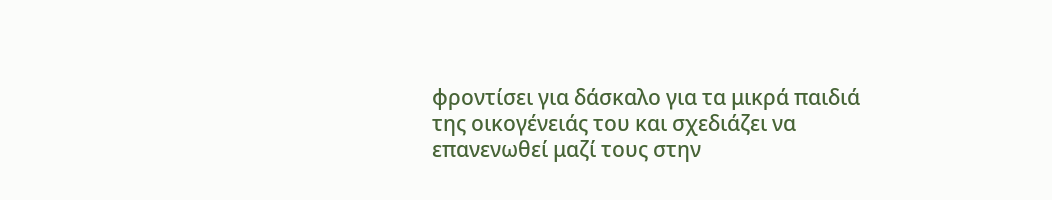φροντίσει για δάσκαλο για τα μικρά παιδιά της οικογένειάς του και σχεδιάζει να επανενωθεί μαζί τους στην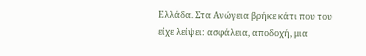Ελλάδα. Στα Ανώγεια βρήκε κάτι που του είχε λείψει: ασφάλεια, αποδοχή, μια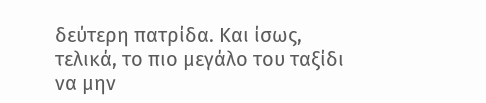δεύτερη πατρίδα. Και ίσως, τελικά, το πιο μεγάλο του ταξίδι να μην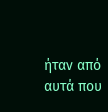ήταν από αυτά που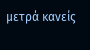μετρά κανείς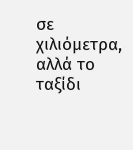σε χιλιόμετρα, αλλά το ταξίδι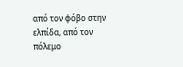από τον φόβο στην ελπίδα, από τον πόλεμο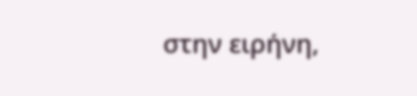στην ειρήνη,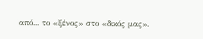από... το «ξένος» στο «δικός μας».